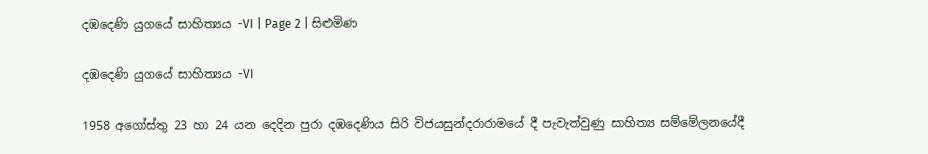දඹදෙණි යුගයේ සාහිත්‍යය -VI | Page 2 | සිළුමිණ

දඹදෙණි යුගයේ සාහිත්‍යය -VI

1958 අගෝස්තු 23 හා 24 යන දෙදින පුරා දඹදෙණිය සිරි විජයසුන්දරාරාමයේ දී පැවැත්වුණු සාහිත්‍ය සම්මේලනයේදී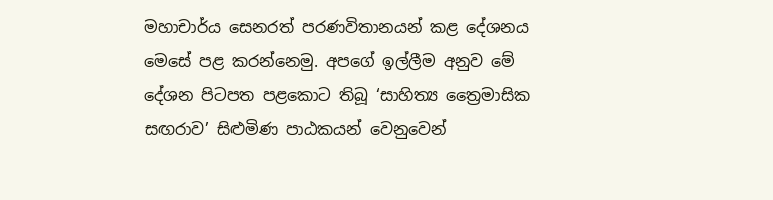මහාචාර්ය සෙනරත් පරණවිතානයන් කළ දේශනය මෙසේ පළ කරන්නෙමු. අපගේ ඉල්ලීම අනුව මේ දේශන පිටපත පළකොට තිබූ ‘සාහිත්‍ය ත්‍රෛමාසික සඟරාව’ සිළුමිණ පාඨකයන් වෙනුවෙන්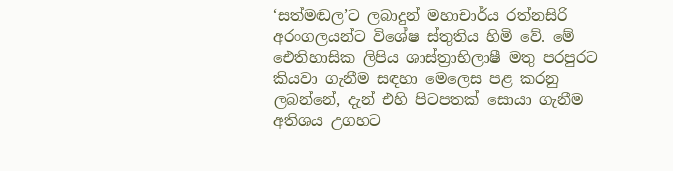‘සත්මඬල’ට ලබාදුන් මහාචාර්ය රත්නසිරි අරංගලයන්ට විශේෂ ස්තුතිය හිමි වේ. මේ ඓතිහාසික ලිපිය ශාස්ත්‍රාභිලාෂී මතු පරපුරට කියවා ගැනීම සඳහා මෙලෙස පළ කරනු ලබන්නේ, දැන් එහි පිටපතක් සොයා ගැනීම අතිශය උගහට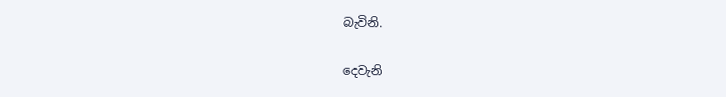බැවිනි.

දෙවැනි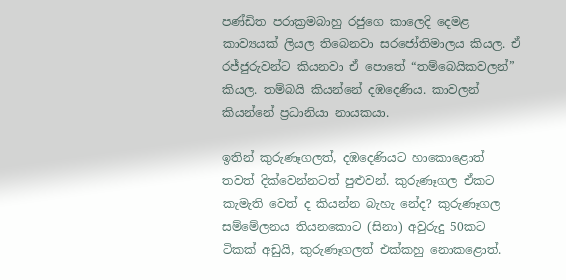පණ්ඩිත පරාක්‍රමබාහු රජුගෙ කාලෙදි දෙමළ කාව්‍යයක් ලියල තිබෙනවා සරජෝතිමාලය කියල. ඒ රජ්ජුරුවන්ට කියනවා ඒ පොතේ “තම්බෙයිකවලන්” කියල. තම්බයි කියන්නේ දඹදෙණිය. කාවලන් කියන්නේ ප්‍රධානියා නායකයා.

ඉතින් කුරුණෑගලත්, දඹදෙණියට හාකොළොත් තවත් දික්වෙන්නටත් පුළුවන්. කුරුණෑගල ඒකට කැමැති වෙත් ද කියන්න බැහැ නේද? කුරුණෑගල සම්මේලනය තියනකොට (සිනා) අවුරුදු 50කට ටිකක් අඩුයි, කුරුණෑගලත් එක්කහු නොකළොත්.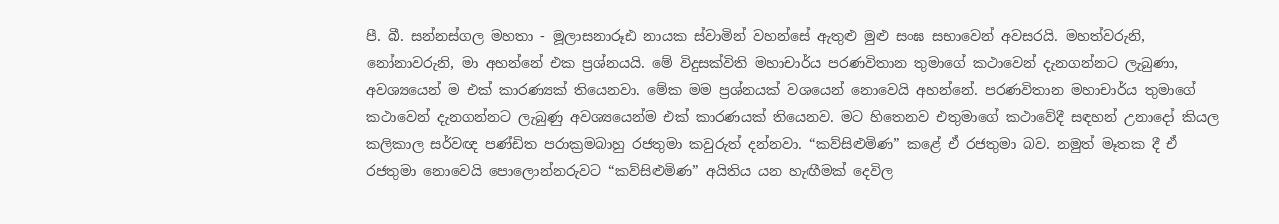පී. බී. සන්නස්ගල මහතා - මූලාසනාරූඪ නායක ස්වාමින් වහන්සේ ඇතුළු මුළු සංඝ සභාවෙන් අවසරයි. මහත්වරුනි, නෝනාවරුනි, මා අහන්නේ එක ප්‍රශ්නයයි. මේ විදුසක්විති මහාචාර්ය පරණවිතාන තුමාගේ කථාවෙන් දැනගන්නට ලැබුණා, අවශ්‍යයෙන් ම එක් කාරණ්‍යක් තියෙනවා. මේක මම ප්‍රශ්නයක් වශයෙන් නොවෙයි අහන්නේ. පරණවිතාන මහාචාර්ය තුමාගේ කථාවෙන් දැනගන්නට ලැබුණු අවශ්‍යයෙන්ම එක් කාරණයක් තියෙනව. මට හිතෙනව එතුමාගේ කථාවේදී සඳහන් උනාදෝ කියල කලිකාල සර්වඥ පණ්ඩිත පරාක්‍රමබාහු රජතුමා කවුරුත් දන්නවා. “කව්සිළුමිණ” කළේ ඒ රජතුමා බව. නමුත් මෑතක දී ඒ රජතුමා නොවෙයි පොලොන්නරුවට “කව්සිළුමිණ” අයිතිය යන හැඟීමක් දෙවිල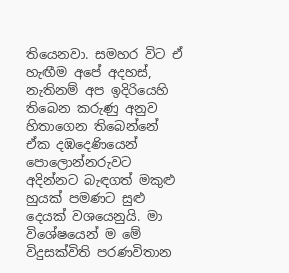තියෙනවා. සමහර විට ඒ හැඟීම අපේ අදහස්, නැතිනම් අප ඉදිරියෙහි තිබෙන කරුණු අනුව හිතාගෙන තිබෙන්නේ ඒක දඹදෙණියෙන් පොලොන්නරුවට අදින්නට බැඳගත් මකුළු හුයක් පමණට සුළු දෙයක් වශයෙනුයි. මා විශේෂයෙන් ම මේ විදුසක්විති පරණවිතාන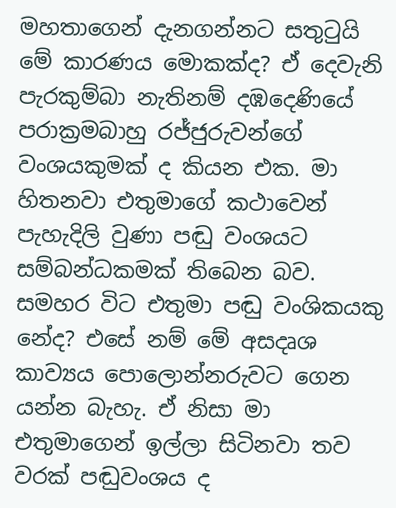මහතාගෙන් දැනගන්නට සතුටුයි මේ කාරණය මොකක්ද? ඒ දෙවැනි පැරකුම්බා නැතිනම් දඹදෙණියේ පරාක්‍රමබාහු රජ්ජුරුවන්ගේ වංශයකුමක් ද කියන එක. මා හිතනවා එතුමාගේ කථාවෙන් පැහැදිලි වුණා පඬු වංශයට සම්බන්ධකමක් තිබෙන බව. සමහර විට එතුමා පඬු වංශිකයකු නේද? එසේ නම් මේ අසදෘශ කාව්‍යය පොලොන්නරුවට ගෙන යන්න බැහැ. ඒ නිසා මා එතුමාගෙන් ඉල්ලා සිටිනවා තව වරක් පඬුවංශය ද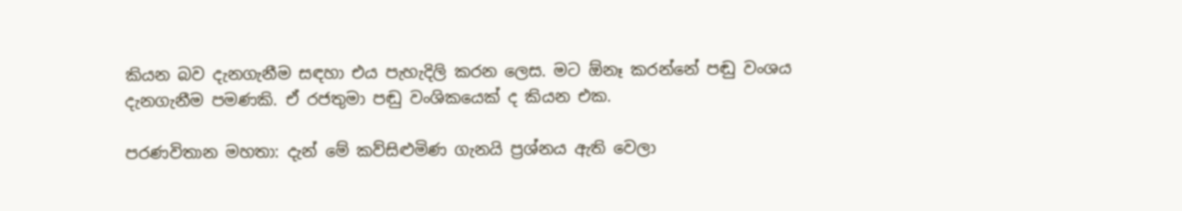කියන බව දැනගැනීම සඳහා එය පැහැදිලි කරන ලෙස. මට ඕනෑ කරන්නේ පඬු වංශය දැනගැනීම පමණකි. ඒ රජතුමා පඬු වංශිකයෙක් ද කියන එක.

පරණවිතාන මහතා: දැන් මේ කව්සිළුමිණ ගැනයි ප්‍රශ්නය ඇති වෙලා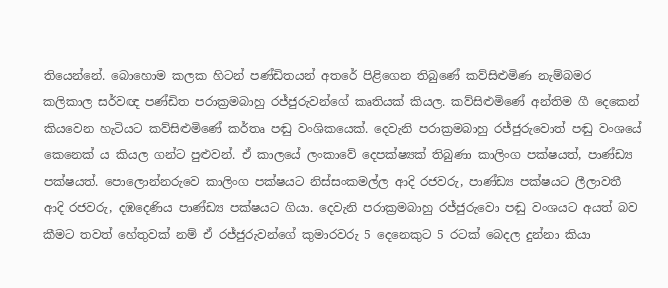තියෙන්නේ. බොහොම කලක හිටන් පණ්ඩිතයන් අතරේ පිළිගෙන තිබුණේ කව්සිළුමිණ නැම්බමර කලිකාල සර්වඥ පණ්ඩිත පරාක්‍රමබාහු රජ්ජුරුවන්ගේ කෘතියක් කියල. කව්සිළුමිණේ අන්තිම ගී දෙකෙන් කියවෙන හැටියට කව්සිළුමිණේ කර්තෘ පඬු වංශිකයෙක්. දෙවැනි පරාක්‍රමබාහු රජ්ජුරුවොත් පඬු වංශයේ කෙනෙක් ය කියල ගන්ට පුළුවන්. ඒ කාලයේ ලංකාවේ දෙපක්ෂ්‍යක් තිබුණා කාලිංග පක්ෂයත්, පාණ්ඩ්‍ය පක්ෂයත්. පොලොන්නරුවෙ කාලිංග පක්ෂයට නිස්සංකමල්ල ආදි රජවරු, පාණ්ඩ්‍ය පක්ෂයට ලීලාවතී ආදි රජවරු, දඹදෙණිය පාණ්ඩ්‍ය පක්ෂයට ගියා. දෙවැනි පරාක්‍රමබාහු රජ්ජුරුවො පඬු වංශයට අයත් බව කීමට තවත් හේතුවක් නම් ඒ රජ්ජුරුවන්ගේ කුමාරවරු 5 දෙනෙකුට 5 රටක් බෙදල දුන්නා කියා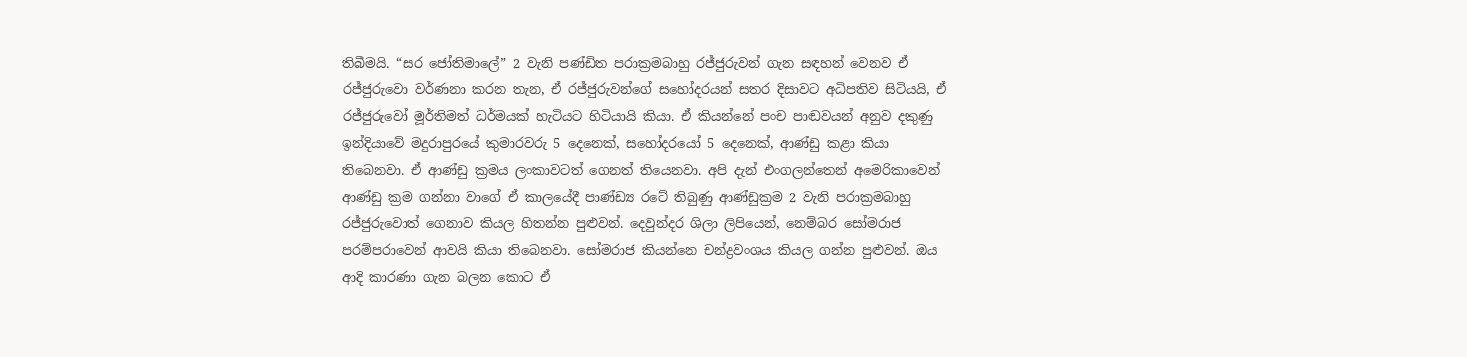තිබීමයි. “සර ජෝතිමාලේ” 2 වැනි පණ්ඩිත පරාක්‍රමබාහු රජ්ජුරුවන් ගැන සඳහන් වෙනව ඒ රජ්ජුරුවො වර්ණනා කරන තැන, ඒ රජ්ජුරුවන්ගේ සහෝදරයන් සතර දිසාවට අධිපතිව සිටියයි, ඒ රජ්ජුරුවෝ මූර්තිමත් ධර්මයක් හැටියට හිටියායි කියා. ඒ කියන්නේ පංච පාඬවයන් අනුව දකුණු ඉන්දියාවේ මදුරාපුරයේ කුමාරවරු 5 දෙනෙක්, සහෝදරයෝ 5 දෙනෙක්, ආණ්ඩු කළා කියා තිබෙනවා. ඒ ආණ්ඩු ක්‍රමය ලංකාවටත් ගෙනත් තියෙනවා. අපි දැන් එංගලන්තෙන් අමෙරිකාවෙන් ආණ්ඩු ක්‍රම ගන්නා වාගේ ඒ කාලයේදී පාණ්ඩ්‍ය රටේ තිබුණු ආණ්ඩුක්‍රම 2 වැනි පරාක්‍රමබාහු රජ්ජුරුවොත් ගෙනාව කියල හිතන්න පුළුවන්. දෙවුන්දර ශිලා ලිපියෙන්, නෙම්බර සෝමරාජ පරම්පරාවෙන් ආවයි කියා තිබෙනවා. සෝමරාජ කියන්නෙ චන්ද්‍රවංශය කියල ගන්න පුළුවන්. ඔය ආදි කාරණා ගැන බලන කොට ඒ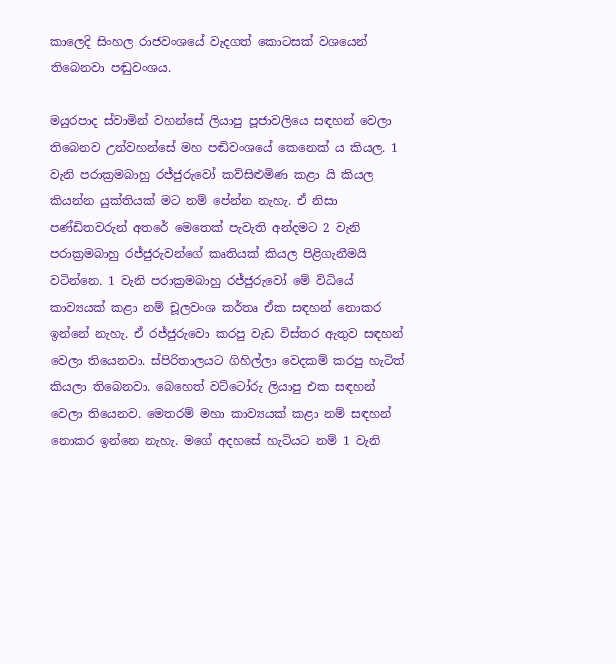කාලෙදි සිංහල රාජවංශයේ වැදගත් කොටසක් වශයෙන් තිබෙනවා පඬුවංශය.

මයුරපාද ස්වාමින් වහන්සේ ලියාපු පූජාවලියෙ සඳහන් වෙලා තිබෙනව උන්වහන්සේ මහ පඬිවංශයේ කෙනෙක් ය කියල. 1 වැනි පරාක්‍රමබාහු රජ්ජුරුවෝ කව්සිළුමිණ කළා යි කියල කියන්න යුක්තියක් මට නම් පේන්න නැහැ. ඒ නිසා පණ්ඩිතවරුන් අතරේ මෙතෙක් පැවැති අන්දමට 2 වැනි පරාක්‍රමබාහු රජ්ජුරුවන්ගේ කෘතියක් කියල පිළිගැනීමයි වටින්නෙ. 1 වැනි පරාක්‍රමබාහු රජ්ජුරුවෝ මේ විධියේ කාව්‍යයක් කළා නම් චූලවංශ කර්තෘ ඒක සඳහන් නොකර ඉන්නේ නැහැ. ඒ රජ්ජුරුවො කරපු වැඩ විස්තර ඇතුව සඳහන් වෙලා තියෙනවා. ස්පිරිතාලයට ගිහිල්ලා වෙදකම් කරපු හැටිත් කියලා තිබෙනවා. බෙහෙත් වට්ටෝරු ලියාපු එක සඳහන් වෙලා තියෙනව. මෙතරම් මහා කාව්‍යයක් කළා නම් සඳහන් නොකර ඉන්නෙ නැහැ. මගේ අදහසේ හැටියට නම් 1 වැනි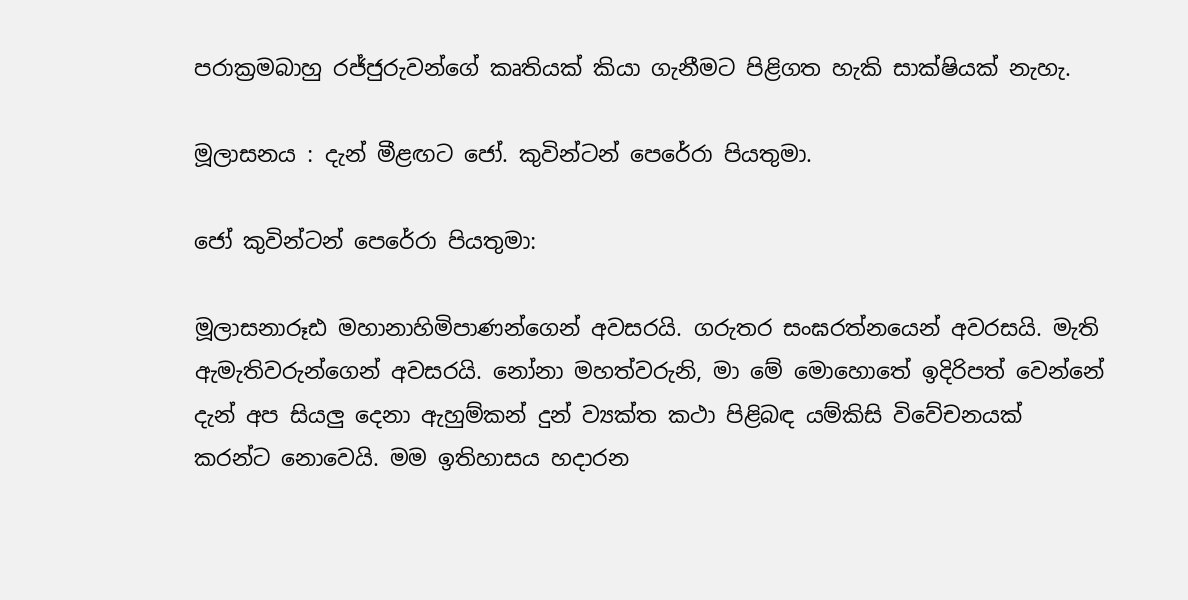පරාක්‍රමබාහු රජ්ජුරුවන්ගේ කෘතියක් කියා ගැනීමට පිළිගත හැකි සාක්ෂියක් නැහැ.

මූලාසනය : දැන් මීළඟට ජෝ. කුවින්ටන් පෙරේරා පියතුමා.

ජෝ කුවින්ටන් පෙරේරා පියතුමා:

මූලාසනාරූඪ මහානාහිමිපාණන්ගෙන් අවසරයි. ගරුතර සංඝරත්නයෙන් අවරසයි. මැති ඇමැතිවරුන්ගෙන් අවසරයි. නෝනා මහත්වරුනි, මා මේ මොහොතේ ඉදිරිපත් වෙන්නේ දැන් අප සියලු දෙනා ඇහුම්කන් දුන් ව්‍යක්ත කථා පිළිබඳ යම්කිසි විවේචනයක් කරන්ට නොවෙයි. මම ඉතිහාසය හදාරන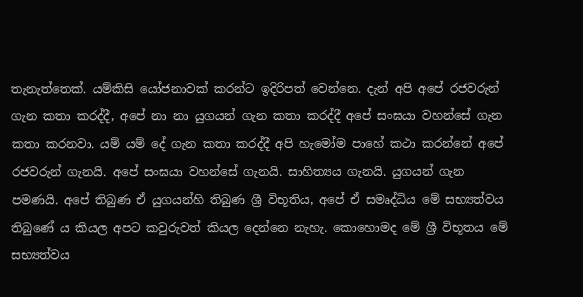තැනැත්තෙක්. යම්කිසි යෝජනාවක් කරන්ට ඉදිරිපත් වෙන්නෙ. දැන් අපි අපේ රජවරුන් ගැන කතා කරද්දී, අපේ නා නා යුගයන් ගැන කතා කරද්දී අපේ සංඝයා වහන්සේ ගැන කතා කරනවා. යම් යම් දේ ගැන කතා කරද්දී අපි හැමෝම පාහේ කථා කරන්නේ අපේ රජවරුන් ගැනයි. අපේ සංඝයා වහන්සේ ගැනයි. සාහිත්‍යය ගැනයි. යුගයන් ගැන පමණයි. අපේ තිබුණ ඒ යුගයන්හි තිබුණ ශ්‍රී විභූතිය, අපේ ඒ සමෘද්ධිය මේ සභ්‍යත්වය තිබුණේ ය කියල අපට කවුරුවත් කියල දෙන්නෙ නැහැ. කොහොමද මේ ශ්‍රී විභූතය මේ සභ්‍යත්වය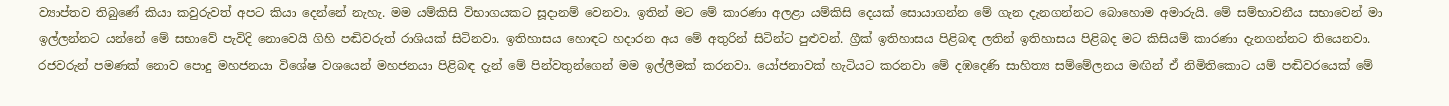ව්‍යාප්තව තිබුණේ කියා කවුරුවත් අපට කියා දෙන්නේ නැහැ. මම යම්කිසි විභාගයකට සූදානම් වෙනවා. ඉතින් මට මේ කාරණා අලළා යම්කිසි දෙයක් සොයාගන්න මේ ගැන දැනගන්නට බොහොම අමාරුයි. මේ සම්භාවනීය සභාවෙන් මා ඉල්ලන්නට යන්නේ මේ සභාවේ පැවිදි නොවෙයි ගිහි පඬිවරුත් රාශියක් සිටිනවා. ඉතිහාසය හොඳට හදාරන අය මේ අතුරින් සිටින්ට පුළුවන්. ග්‍රීක් ඉතිහාසය පිළිබඳ ලතින් ඉතිහාසය පිළිබද මට කිසියම් කාරණා දැනගන්නට තියෙනවා. රජවරුන් පමණක් නොව පොදු මහජනයා විශේෂ වශයෙන් මහජනයා පිළිබඳ දැන් මේ පින්වතුන්ගෙන් මම ඉල්ලීමක් කරනවා. යෝජනාවක් හැටියට කරනවා මේ දඹදෙණි සාහිත්‍ය සම්මේලනය මඟින් ඒ නිමිතිකොට යම් පඬිවරයෙක් මේ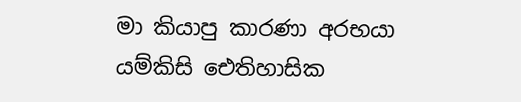මා කියාපු කාරණා අරභයා යම්කිසි ඓතිහාසික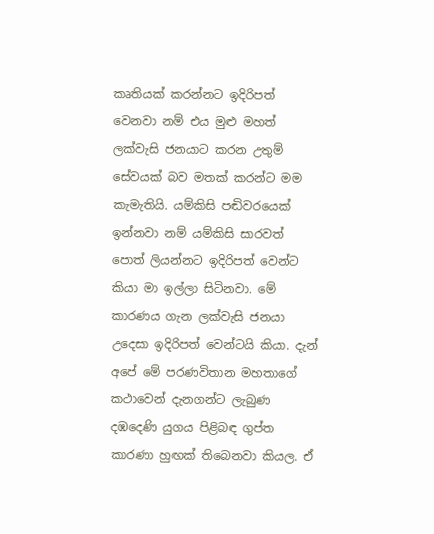කෘතියක් කරන්නට ඉදිරිපත් වෙනවා නම් එය මුළු මහත් ලක්වැසි ජනයාට කරන උතුම් සේවයක් බව මතක් කරන්ට මම කැමැතියි. යම්කිසි පඬිවරයෙක් ඉන්නවා නම් යම්කිසි සාරවත් පොත් ලියන්නට ඉදිරිපත් වෙන්ට කියා මා ඉල්ලා සිටිනවා. මේ කාරණය ගැන ලක්වැසි ජනයා උදෙසා ඉදිරිපත් වෙන්ටයි කියා. දැන් අපේ මේ පරණවිතාන මහතාගේ කථාවෙන් දැනගන්ට ලැබුණ දඹදෙණි යුගය පිළිබඳ ගුප්ත කාරණා හුඟක් තිබෙනවා කියල. ඒ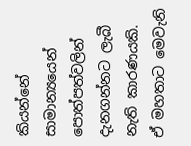කියන්නේ සාමාන්‍යයෙන් පොත්පත්වලින් දැනගන්නට ලැබී නැති කාරණයකි. ඒ මහතාට මෙවැනි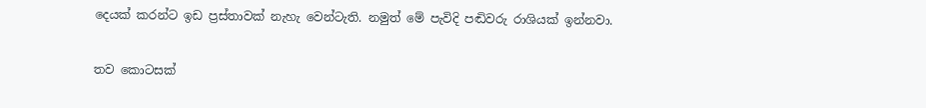දෙයක් කරන්ට ඉඩ ප්‍රස්තාවක් නැහැ වෙන්ටැති. නමුත් මේ පැවිදි පඬිවරු රාශියක් ඉන්නවා.

තව කොටසක්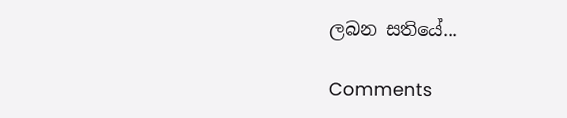ලබන සතියේ...

Comments